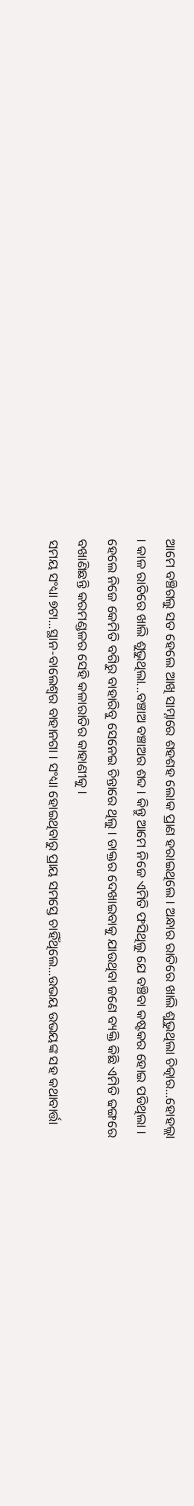ଆମେ ବଞ୍ଚିଗଲୁ ସତ ହେଲେ ଆଖି ସାମ୍ନାରେ ଶହଶହ ଲୋକ ପ୍ରାଣ ହରାଇଥିଲେ । ଅନ୍ଧାର ରାତିରେ ଖାଲି ଶୁଭୁଥିଲା ଚିତ୍କାର...ହୋହଲ୍ଲା । କାଳ ରାତିରେ ଖାଲି ଶୁଭୁଥିଲା...ବଞ୍ଚାଅ ବଞ୍ଚାଅର ଶବ୍ଦ । କିନ୍ତୁ ଆମେ ନିଜେ ଏମିତି ଫସିଥିଲୁ ଯେ ବଞ୍ଚିବା କଷ୍ଟକର ହୋଇ ପଡିଥିଲା । ହେଲେ ନିଜେ କେମିତି ବଗିରୁ ବାହାରିବୁ ସେନେଇ ଚିନ୍ତାରେ ଥିଲୁ । ଡାକ୍ତର ଦେଖାଇବାକୁ ଯାଉଥିବା ଜଣେ ବ୍ୟକ୍ତି କିଛି ଏମିତି ଢଙ୍ଗରେ ବଖାଣିଛନ୍ତି କରମଣ୍ଡଳର ସେହି କଳାରାତିର କାହାଣୀକୁ ।
ସମୟ ସଂଧ୍ୟା ୭ଟା...ସ୍ଥାନ-ବାଲେଶ୍ୱର ବାହାନଗା । ସଂଧ୍ୟା ହୋଇଥିବାରୁ ପ୍ରାୟ ସମସ୍ତେ ଚାହିଁଥିଲେ...ଉଭୟ ଉଭୟଙ୍କ ସହ କଥାବାର୍ତ୍ତା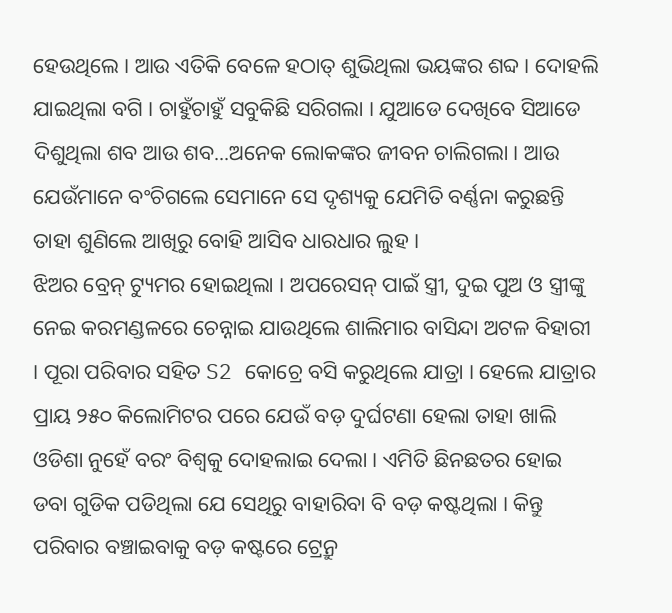ହେଉଥିଲେ । ଆଉ ଏତିକି ବେଳେ ହଠାତ୍ ଶୁଭିଥିଲା ଭୟଙ୍କର ଶବ୍ଦ । ଦୋହଲି ଯାଇଥିଲା ବଗି । ଚାହୁଁଚାହୁଁ ସବୁକିଛି ସରିଗଲା । ଯୁଆଡେ ଦେଖିବେ ସିଆଡେ ଦିଶୁଥିଲା ଶବ ଆଉ ଶବ...ଅନେକ ଲୋକଙ୍କର ଜୀବନ ଚାଲିଗଲା । ଆଉ ଯେଉଁମାନେ ବଂଚିଗଲେ ସେମାନେ ସେ ଦୃଶ୍ୟକୁ ଯେମିତି ବର୍ଣ୍ଣନା କରୁଛନ୍ତି ତାହା ଶୁଣିଲେ ଆଖିରୁ ବୋହି ଆସିବ ଧାରଧାର ଲୁହ ।
ଝିଅର ବ୍ରେନ୍ ଟ୍ୟୁମର ହୋଇଥିଲା । ଅପରେସନ୍ ପାଇଁ ସ୍ତ୍ରୀ, ଦୁଇ ପୁଅ ଓ ସ୍ତ୍ରୀଙ୍କୁ ନେଇ କରମଣ୍ଡଳରେ ଚେନ୍ନାଇ ଯାଉଥିଲେ ଶାଲିମାର ବାସିନ୍ଦା ଅଟଳ ବିହାରୀ । ପୂରା ପରିବାର ସହିତ S2 କୋଚ୍ରେ ବସି କରୁଥିଲେ ଯାତ୍ରା । ହେଲେ ଯାତ୍ରାର ପ୍ରାୟ ୨୫୦ କିଲୋମିଟର ପରେ ଯେଉଁ ବଡ଼ ଦୁର୍ଘଟଣା ହେଲା ତାହା ଖାଲି ଓଡିଶା ନୁହେଁ ବରଂ ବିଶ୍ୱକୁ ଦୋହଲାଇ ଦେଲା । ଏମିତି ଛିନଛତର ହୋଇ ଡବା ଗୁଡିକ ପଡିଥିଲା ଯେ ସେଥିରୁ ବାହାରିବା ବି ବଡ଼ କଷ୍ଟଥିଲା । କିନ୍ତୁ ପରିବାର ବଞ୍ଚାଇବାକୁ ବଡ଼ କଷ୍ଟରେ ଟ୍ରେନ୍ରୁ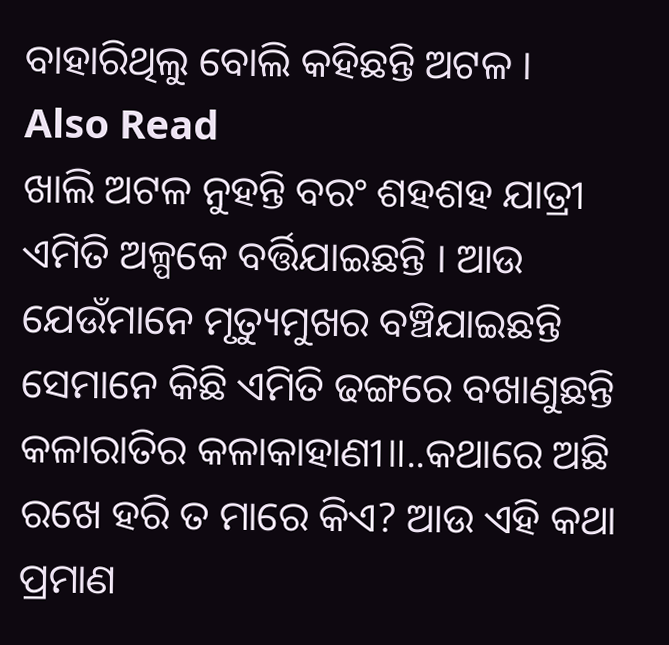ବାହାରିଥିଲୁ ବୋଲି କହିଛନ୍ତି ଅଟଳ ।
Also Read
ଖାଲି ଅଟଳ ନୁହନ୍ତି ବରଂ ଶହଶହ ଯାତ୍ରୀ ଏମିତି ଅଳ୍ପକେ ବର୍ତ୍ତିଯାଇଛନ୍ତି । ଆଉ ଯେଉଁମାନେ ମୃତ୍ୟୁମୁଖର ବଞ୍ଚିଯାଇଛନ୍ତି ସେମାନେ କିଛି ଏମିତି ଢଙ୍ଗରେ ବଖାଣୁଛନ୍ତି କଳାରାତିର କଳାକାହାଣୀ॥..କଥାରେ ଅଛି ରଖେ ହରି ତ ମାରେ କିଏ? ଆଉ ଏହି କଥା ପ୍ରମାଣ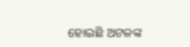ହୋଇଛି ଅଟଳଙ୍କ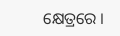କ୍ଷେତ୍ରରେ ।